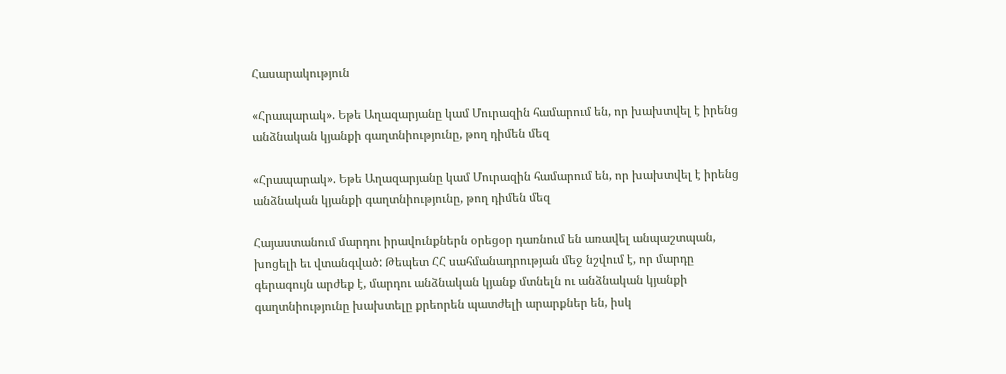Հասարակություն

«Հրապարակ». Եթե Աղազարյանը կամ Մուրազին համարում են, որ խախտվել է իրենց անձնական կյանքի գաղտնիությունը, թող դիմեն մեզ

«Հրապարակ». Եթե Աղազարյանը կամ Մուրազին համարում են, որ խախտվել է իրենց անձնական կյանքի գաղտնիությունը, թող դիմեն մեզ

Հայաստանում մարդու իրավունքներն օրեցօր դառնում են առավել անպաշտպան, խոցելի եւ վտանգված: Թեպետ ՀՀ սահմանադրության մեջ նշվում է, որ մարդը գերագույն արժեք է, մարդու անձնական կյանք մտնելն ու անձնական կյանքի գաղտնիությունը խախտելը քրեորեն պատժելի արարքներ են, իսկ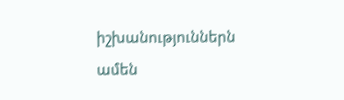իշխանություններն ամեն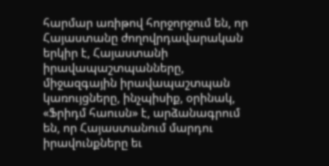հարմար առիթով հորջորջում են, որ Հայաստանը ժողովրդավարական երկիր է, Հայաստանի իրավապաշտպանները, միջազգային իրավապաշտպան կառույցները, ինչպիսիք, օրինակ, «Ֆրիդմ հաուսն» է, արձանագրում են, որ Հայաստանում մարդու իրավունքները եւ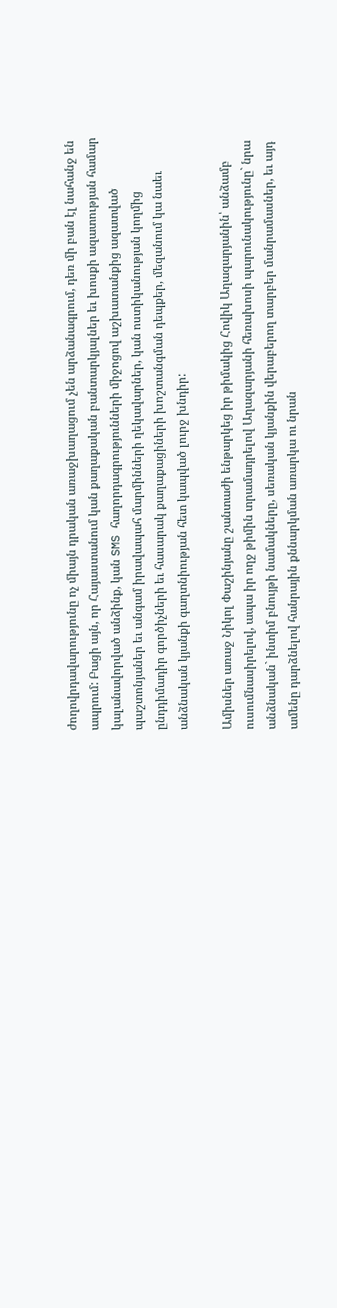ժողովրդավարությունը ոչ միայն դրական առաջխաղացում չեն արձանագրում, դեռ մի բան էլ նահանջ են ապրում: Բացի այն, որ Հայաստանում կան քաղաքական բանտարկյալներ եւ խոսքի ազատության համար կալանավորված անձինք, կան SMS հաղորդագրությունների միջոցով աշխատանքից ազատված պաշտոնյաներ եւ անգամ իրավապահ մարմինների ղեկավարներ, կան ոստիկանության կողմից ընդդիմադիր գործիչների եւ հասարակ քաղաքացիների խոշտանգման դեպքեր, մեզանում կա նաեւ անձնական կյանքի գաղտնիության հետ կապված լուրջ խնդիր:

Ամիսներ առաջ Նիկոլ Փաշինյանը շանտաժի ենթարկեց իր թիմակից Հովիկ Աղազարյանին՝ անձամբ ուսումնասիրելով, ապա իր ողջ թիմին տրամադրելով Աղազարյանի հեռախոսի պարունակությունը` նրա անձնական` ինտիմ բնույթի նամակները, սեռական կյանքին վերաբերող տարբեր մանրամասներ, եւ այդ ամենը դարձնելով հանրային քննարկման առարկա ու նրան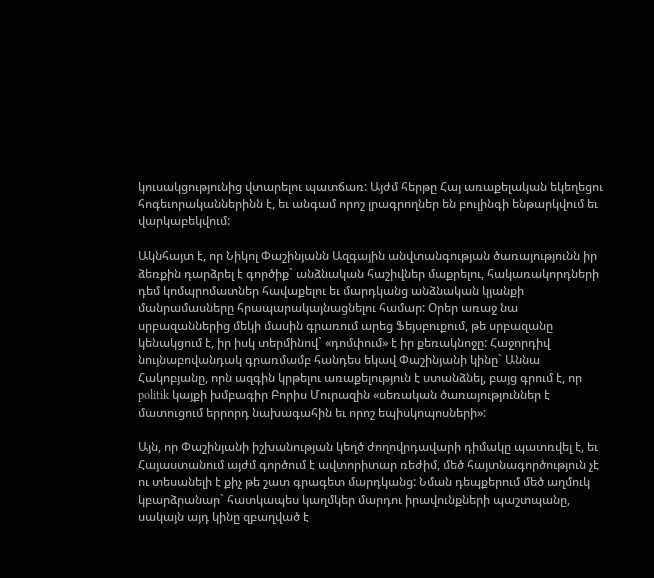կուսակցությունից վտարելու պատճառ: Այժմ հերթը Հայ առաքելական եկեղեցու հոգեւորականներինն է, եւ անգամ որոշ լրագրողներ են բուլինգի ենթարկվում եւ վարկաբեկվում:

Ակնհայտ է, որ Նիկոլ Փաշինյանն Ազգային անվտանգության ծառայությունն իր ձեռքին դարձրել է գործիք` անձնական հաշիվներ մաքրելու, հակառակորդների դեմ կոմպրոմատներ հավաքելու եւ մարդկանց անձնական կյանքի մանրամասները հրապարակայնացնելու համար: Օրեր առաջ նա սրբազաններից մեկի մասին գրառում արեց Ֆեյսբուքում, թե սրբազանը կենակցում է, իր իսկ տերմինով` «դոմփում» է իր քեռակնոջը: Հաջորդիվ նույնաբովանդակ գրառմամբ հանդես եկավ Փաշինյանի կինը` Աննա Հակոբյանը, որն ազգին կրթելու առաքելություն է ստանձնել, բայց գրում է, որ politik կայքի խմբագիր Բորիս Մուրազին «սեռական ծառայություններ է մատուցում երրորդ նախագահին եւ որոշ եպիսկոպոսների»:

Այն, որ Փաշինյանի իշխանության կեղծ ժողովրդավարի դիմակը պատռվել է, եւ Հայաստանում այժմ գործում է ավտորիտար ռեժիմ, մեծ հայտնագործություն չէ ու տեսանելի է քիչ թե շատ գրագետ մարդկանց: Նման դեպքերում մեծ աղմուկ կբարձրանար` հատկապես կաղմկեր մարդու իրավունքների պաշտպանը, սակայն այդ կինը զբաղված է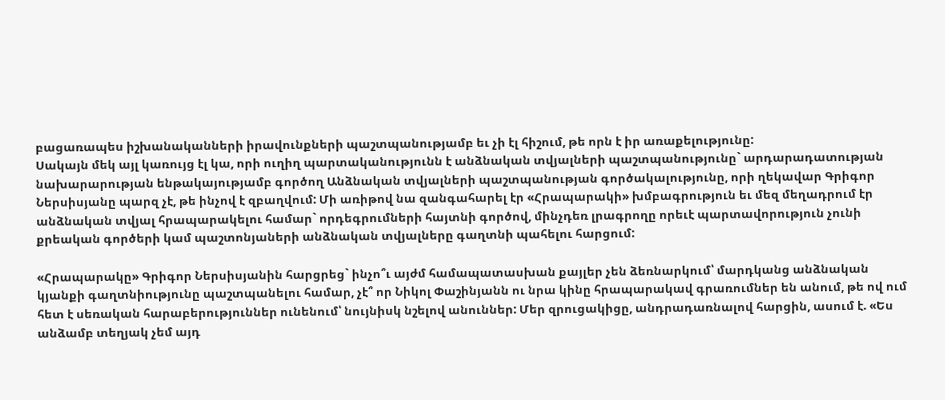բացառապես իշխանականների իրավունքների պաշտպանությամբ եւ չի էլ հիշում, թե որն է իր առաքելությունը:
Սակայն մեկ այլ կառույց էլ կա, որի ուղիղ պարտականությունն է անձնական տվյալների պաշտպանությունը` արդարադատության նախարարության ենթակայությամբ գործող Անձնական տվյալների պաշտպանության գործակալությունը, որի ղեկավար Գրիգոր Ներսիսյանը պարզ չէ, թե ինչով է զբաղվում: Մի առիթով նա զանգահարել էր «Հրապարակի» խմբագրություն եւ մեզ մեղադրում էր անձնական տվյալ հրապարակելու համար` որդեգրումների հայտնի գործով, մինչդեռ լրագրողը որեւէ պարտավորություն չունի քրեական գործերի կամ պաշտոնյաների անձնական տվյալները գաղտնի պահելու հարցում:

«Հրապարակը» Գրիգոր Ներսիսյանին հարցրեց` ինչո՞ւ այժմ համապատասխան քայլեր չեն ձեռնարկում՝ մարդկանց անձնական կյանքի գաղտնիությունը պաշտպանելու համար, չէ՞ որ Նիկոլ Փաշինյանն ու նրա կինը հրապարակավ գրառումներ են անում, թե ով ում հետ է սեռական հարաբերություններ ունենում՝ նույնիսկ նշելով անուններ: Մեր զրուցակիցը, անդրադառնալով հարցին, ասում է. «Ես անձամբ տեղյակ չեմ այդ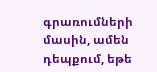գրառումների մասին, ամեն դեպքում, եթե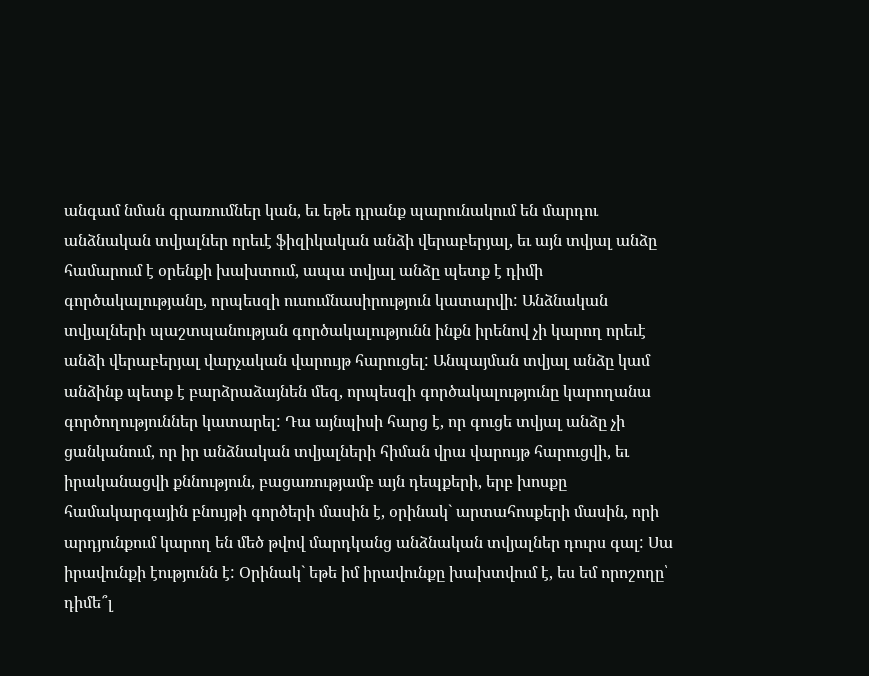անգամ նման գրառումներ կան, եւ եթե դրանք պարունակում են մարդու անձնական տվյալներ որեւէ ֆիզիկական անձի վերաբերյալ, եւ այն տվյալ անձը համարում է օրենքի խախտում, ապա տվյալ անձը պետք է դիմի գործակալությանը, որպեսզի ուսումնասիրություն կատարվի: Անձնական տվյալների պաշտպանության գործակալությունն ինքն իրենով չի կարող որեւէ անձի վերաբերյալ վարչական վարույթ հարուցել: Անպայման տվյալ անձը կամ անձինք պետք է բարձրաձայնեն մեզ, որպեսզի գործակալությունը կարողանա գործողություններ կատարել: Դա այնպիսի հարց է, որ գուցե տվյալ անձը չի ցանկանում, որ իր անձնական տվյալների հիման վրա վարույթ հարուցվի, եւ իրականացվի քննություն, բացառությամբ այն դեպքերի, երբ խոսքը համակարգային բնույթի գործերի մասին է, օրինակ` արտահոսքերի մասին, որի արդյունքում կարող են մեծ թվով մարդկանց անձնական տվյալներ դուրս գալ: Սա իրավունքի էությունն է: Օրինակ` եթե իմ իրավունքը խախտվում է, ես եմ որոշողը՝ դիմե՞լ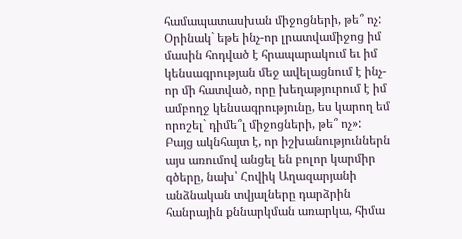համապատասխան միջոցների, թե՞ ոչ: Օրինակ` եթե ինչ-որ լրատվամիջոց իմ մասին հոդված է հրապարակում եւ իմ կենսագրության մեջ ավելացնում է ինչ-որ մի հատված, որը խեղաթյուրում է իմ ամբողջ կենսագրությունը, ես կարող եմ որոշել` դիմե՞լ միջոցների, թե՞ ոչ»:
Բայց ակնհայտ է, որ իշխանություններն այս առումով անցել են բոլոր կարմիր գծերը, նախ՝ Հովիկ Աղազարյանի անձնական տվյալները դարձրին հանրային քննարկման առարկա, հիմա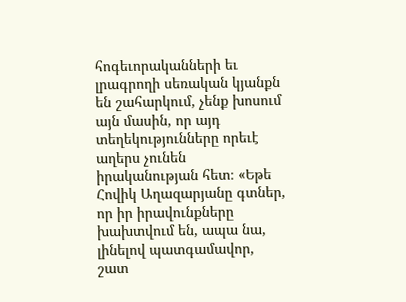հոգեւորականների եւ լրագրողի սեռական կյանքն են շահարկում, չենք խոսում այն մասին, որ այդ տեղեկությունները որեւէ աղերս չունեն իրականության հետ։ «Եթե Հովիկ Աղազարյանը գտներ, որ իր իրավունքները խախտվում են, ապա նա, լինելով պատգամավոր, շատ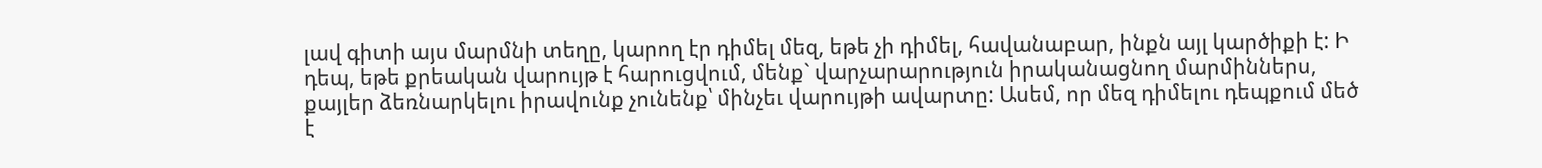լավ գիտի այս մարմնի տեղը, կարող էր դիմել մեզ, եթե չի դիմել, հավանաբար, ինքն այլ կարծիքի է: Ի դեպ, եթե քրեական վարույթ է հարուցվում, մենք` վարչարարություն իրականացնող մարմիններս, քայլեր ձեռնարկելու իրավունք չունենք՝ մինչեւ վարույթի ավարտը: Ասեմ, որ մեզ դիմելու դեպքում մեծ է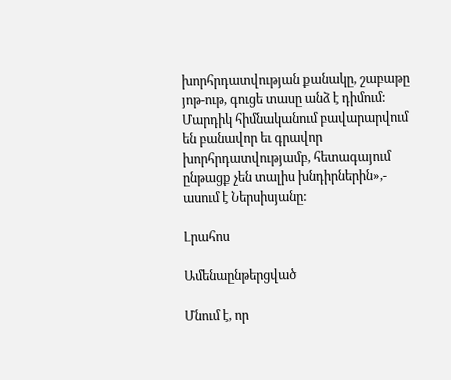խորհրդատվության քանակը, շաբաթը յոթ-ութ, գուցե տասը անձ է դիմում: Մարդիկ հիմնականում բավարարվում են բանավոր եւ գրավոր խորհրդատվությամբ, հետագայում ընթացք չեն տալիս խնդիրներին»,- ասում է Ներսիսյանը:

Լրահոս

Ամենաընթերցված

Մնում է, որ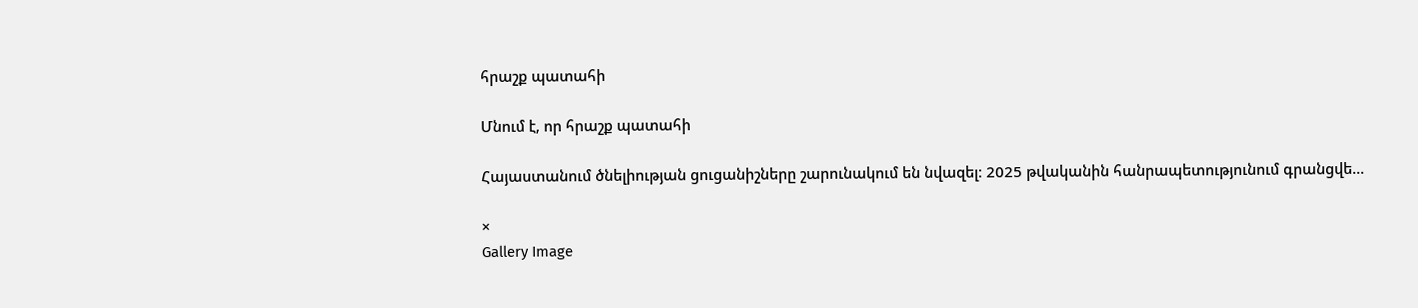հրաշք պատահի

Մնում է, որ հրաշք պատահի

Հայաստանում ծնելիության ցուցանիշները շարունակում են նվազել։ 2025 թվականին հանրապետությունում գրանցվե...

×
Gallery Image